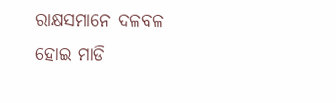ରାକ୍ଷସମାନେ ଦଳବଳ ହୋଇ ମାଡି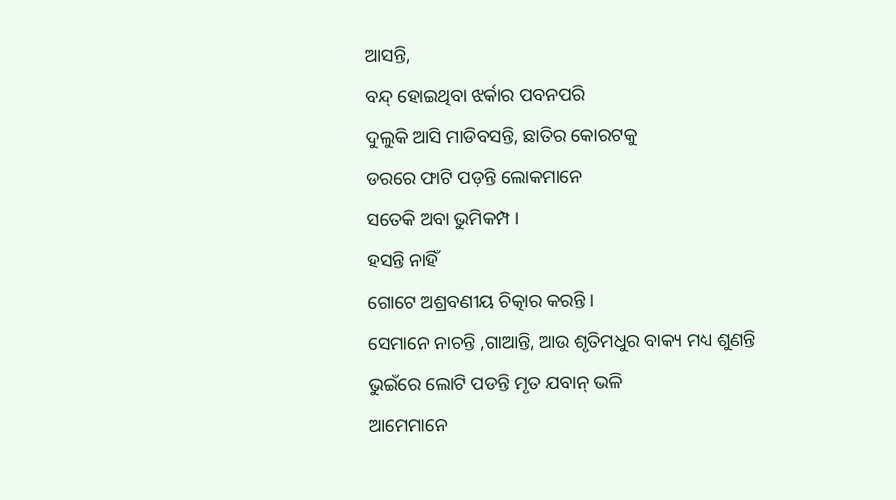ଆସନ୍ତି,
ବନ୍ଦ୍ ହୋଇଥିବା ଝର୍କାର ପବନପରି
ଦୁଲୁକି ଆସି ମାଡିବସନ୍ତି, ଛାତିର କୋରଟକୁ
ଡରରେ ଫାଟି ପଡ଼ନ୍ତି ଲୋକମାନେ
ସତେକି ଅବା ଭୁମିକମ୍ପ ।
ହସନ୍ତି ନାହିଁ
ଗୋଟେ ଅଶ୍ରବଣୀୟ ଚିତ୍କାର କରନ୍ତି ।
ସେମାନେ ନାଚନ୍ତି ,ଗାଆନ୍ତି, ଆଉ ଶୃତିମଧୁର ବାକ୍ୟ ମଧ୍ୟ ଶୁଣନ୍ତି
ଭୁଇଁରେ ଲୋଟି ପଡନ୍ତି ମୃତ ଯବାନ୍ ଭଳି
ଆମେମାନେ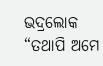ଭଦ୍ରଲୋକ
“ତଥାପି ଅମେ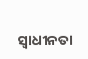ସ୍ୱାଧୀନତା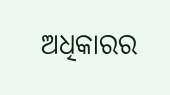ଅଧିକାରର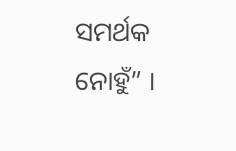ସମର୍ଥକ ନୋହୁଁ” ।